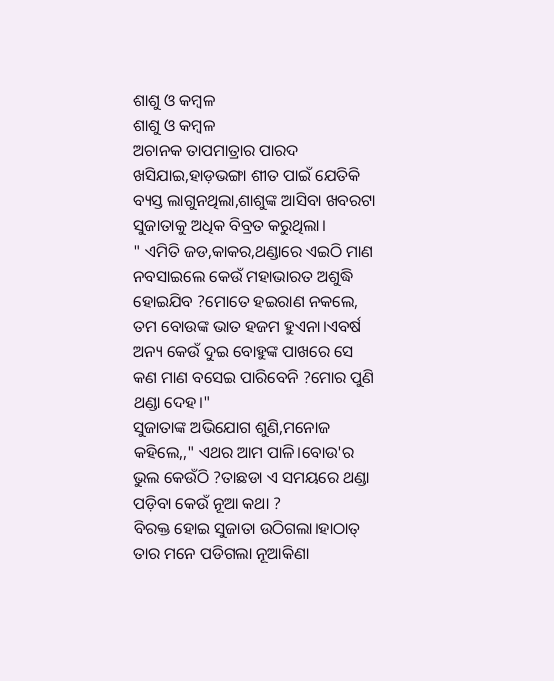ଶାଶୁ ଓ କମ୍ବଳ
ଶାଶୁ ଓ କମ୍ବଳ
ଅଚାନକ ତାପମାତ୍ରାର ପାରଦ ଖସିଯାଇ,ହାଡ଼ଭଙ୍ଗା ଶୀତ ପାଇଁ ଯେତିକି ବ୍ୟସ୍ତ ଲାଗୁନଥିଲା,ଶାଶୁଙ୍କ ଆସିବା ଖବରଟା ସୁଜାତାକୁ ଅଧିକ ବିବ୍ରତ କରୁଥିଲା।
" ଏମିତି ଜଡ,କାକର,ଥଣ୍ଡାରେ ଏଇଠି ମାଣ ନବସାଇଲେ କେଉଁ ମହାଭାରତ ଅଶୁଦ୍ଧି ହୋଇଯିବ ?ମୋତେ ହଇରାଣ ନକଲେ, ତମ ବୋଉଙ୍କ ଭାତ ହଜମ ହୁଏନା।ଏବର୍ଷ ଅନ୍ୟ କେଉଁ ଦୁଇ ବୋହୁଙ୍କ ପାଖରେ ସେ କଣ ମାଣ ବସେଇ ପାରିବେନି ?ମୋର ପୁଣି ଥଣ୍ଡା ଦେହ।"
ସୁଜାତାଙ୍କ ଅଭିଯୋଗ ଶୁଣି,ମନୋଜ କହିଲେ,," ଏଥର ଆମ ପାଳି।ବୋଉ'ର ଭୁଲ କେଉଁଠି ?ତାଛଡା ଏ ସମୟରେ ଥଣ୍ଡା ପଡ଼ିବା କେଉଁ ନୂଆ କଥା ?
ବିରକ୍ତ ହୋଇ ସୁଜାତା ଉଠିଗଲା।ହାଠାତ୍ ତାର ମନେ ପଡିଗଲା ନୂଆକିଣା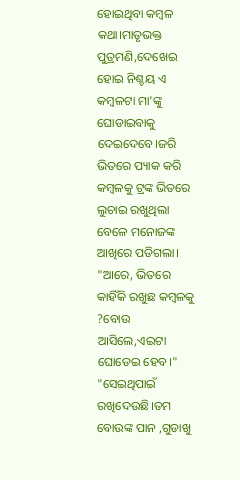ହୋଇଥିବା କମ୍ବଳ କଥା।ମାତୃଭକ୍ତ ପୁତ୍ରମଣି,ଦେଖେଇ ହୋଇ ନିଶ୍ଚୟ ଏ କମ୍ବଳଟା ମା'ଙ୍କୁ ଘୋଡାଇବାକୁ ଦେଇଦେବେ।ଜରି ଭିତରେ ପ୍ୟାକ କରି କମ୍ବଳକୁ ଟ୍ରଙ୍କ ଭିତରେ ଲୁଚାଇ ରଖୁଥିଲା ବେଳେ ମନୋଜଙ୍କ ଆଖିରେ ପଡିଗଲା।
"ଆରେ, ଭିତରେ କାହିଁକି ରଖୁଛ କମ୍ବଳକୁ ?ବୋଉ ଆସିଲେ,ଏଇଟା ଘୋଡେଇ ହେବ।"
"ସେଇଥିପାଇଁ ରଖିଦେଉଛି।ତମ ବୋଉଙ୍କ ପାନ ,ଗୁଡାଖୁ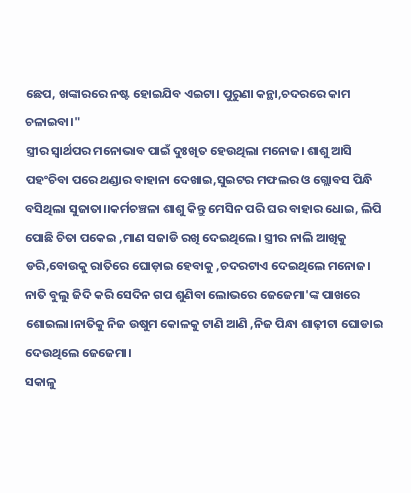ଛେପ, ଖଙ୍କାରରେ ନଷ୍ଟ ହୋଇଯିବ ଏଇଟା। ପୁରୁଣା କନ୍ଥା,ଚଦରରେ କାମ ଚଳାଇବା।"
ସ୍ତ୍ରୀର ସ୍ବାର୍ଥପର ମନୋଭାବ ପାଇଁ ଦୁଃଖିତ ହେଉଥିଲା ମନୋଜ। ଶାଶୁ ଆସି ପହଂଚିବା ପରେ ଥଣ୍ଡାର ବାହାନା ଦେଖାଇ,ସୁଇଟର ମଫଲର ଓ ଗ୍ଲୋବସ ପିନ୍ଧି ବସିଥିଲା ସୁଜାତା।।କର୍ମଚଞ୍ଚଳା ଶାଶୁ କିନ୍ତୁ ମେସିନ ପରି ଘର ବାହାର ଧୋଇ, ଲିପି ପୋଛି ଚିତା ପକେଇ ,ମାଣ ସଜାଡି ରଖି ଦେଇଥିଲେ। ସ୍ତ୍ରୀର ନାଲି ଆଖିକୁ ଡରି,ବୋଉକୁ ରାତିରେ ଘୋଡ଼ାଇ ହେବାକୁ ,ଚଦରଟାଏ ଦେଇଥିଲେ ମନୋଜ।
ନାତି ବୁଲୁ ଜିଦି କରି ସେଦିନ ଗପ ଶୁଣିବା ଲୋଭରେ ଜେଜେମା'ଙ୍କ ପାଖରେ ଶୋଇଲା।ନାତିକୁ ନିଜ ଉଷୁମ କୋଳକୁ ଟାଣି ଆଣି ,ନିଜ ପିନ୍ଧା ଶାଢ଼ୀଟା ଘୋଡାଇ ଦେଉଥିଲେ ଜେଜେମା।
ସକାଳୁ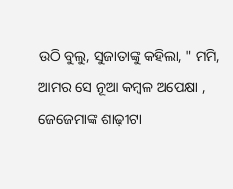ଉଠି ବୁଲୁ, ସୁଜାତାଙ୍କୁ କହିଲା, " ମମି, ଆମର ସେ ନୂଆ କମ୍ବଳ ଅପେକ୍ଷା , ଜେଜେମାଙ୍କ ଶାଢ଼ୀଟା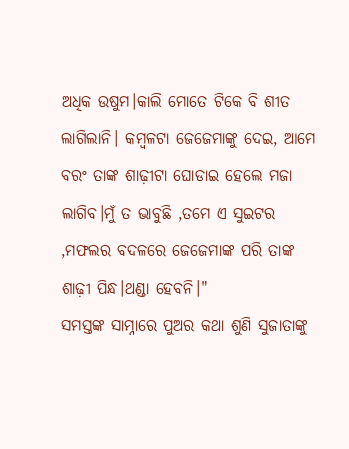ଅଧିକ ଉଷୁମ।କାଲି ମୋତେ ଟିକେ ବି ଶୀତ ଲାଗିଲାନି। କମ୍ବଳଟା ଜେଜେମାଙ୍କୁ ଦେଇ, ଆମେ ବରଂ ତାଙ୍କ ଶାଢ଼ୀଟା ଘୋଡାଇ ହେଲେ ମଜା ଲାଗିବ।ମୁଁ ତ ଭାବୁଛି ,ତମେ ଏ ସୁଇଟର ,ମଫଲର ବଦଳରେ ଜେଜେମାଙ୍କ ପରି ତାଙ୍କ ଶାଢ଼ୀ ପିନ୍ଧ।ଥଣ୍ଡା ହେବନି।"
ସମସ୍ତଙ୍କ ସାମ୍ନାରେ ପୁଅର କଥା ଶୁଣି ସୁଜାତାଙ୍କୁ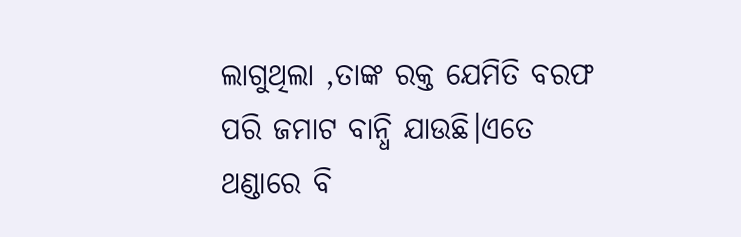ଲାଗୁଥିଲା ,ତାଙ୍କ ରକ୍ତ ଯେମିତି ବରଫ ପରି ଜମାଟ ବାନ୍ଧି ଯାଉଛି।ଏତେ ଥଣ୍ଡାରେ ବି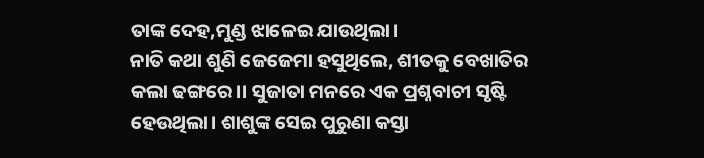ତାଙ୍କ ଦେହ,ମୁଣ୍ଡ ଝାଳେଇ ଯାଉଥିଲା।
ନାତି କଥା ଶୁଣି ଜେଜେମା ହସୁଥିଲେ, ଶୀତକୁ ବେଖାତିର କଲା ଢଙ୍ଗରେ।। ସୁଜାତା ମନରେ ଏକ ପ୍ରଶ୍ନବାଚୀ ସୃଷ୍ଟି ହେଉଥିଲା। ଶାଶୁଙ୍କ ସେଇ ପୁରୁଣା କସ୍ତା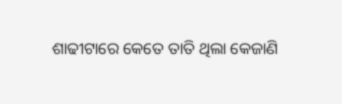ଶାଢୀଟାରେ କେତେ ତାତି ଥିଲା କେଜାଣି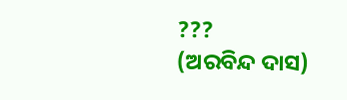???
(ଅରବିନ୍ଦ ଦାସ)